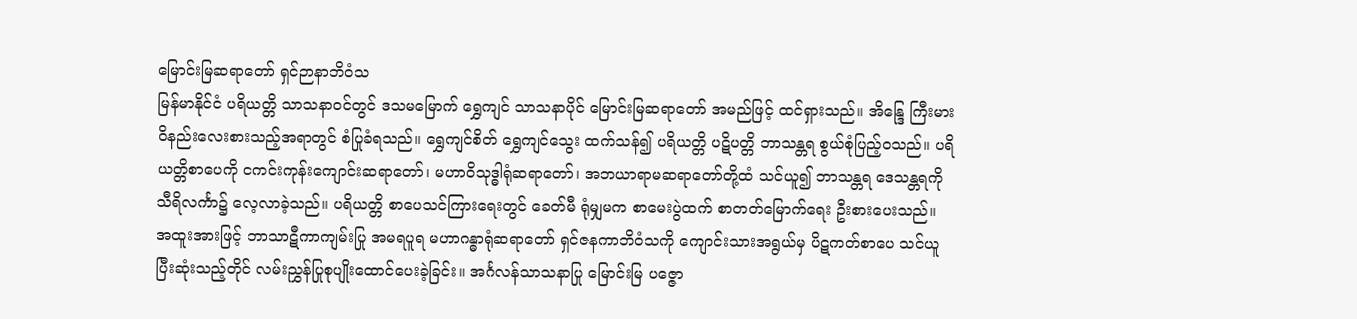မြောင်းမြဆရာတော် ရှင်ဉာနာဘိဝံသ
မြန်မာနိုင်ငံ ပရိယတ္တိ သာသနာဝင်တွင် ဒသမမြောက် ရွှေကျင် သာသနာပိုင် မြောင်းမြဆရာတော် အမည်ဖြင့် ထင်ရှားသည်။ အိန္ဒြေ ကြီးမားဝိနည်းလေးစားသည့်အရာတွင် စံပြုခံရသည်။ ရွှေကျင်စိတ် ရွှေကျင်သွေး ထက်သန်၍ ပရိယတ္တိ ပဋိပတ္တိ ဘာသန္တရ စွယ်စုံပြည့်ဝသည်။ ပရိယတ္တိစာပေကို ငကင်းကုန်းကျောင်းဆရာတော်၊ မဟာဝိသုဒ္ဓါရုံဆရာတော်၊ အဘယာရာမဆရာတော်တို့ထံ သင်ယူ၍ ဘာသန္တရ ဒေသန္တရကို သီရိလင်္ကာ၌ လေ့လာခဲ့သည်။ ပရိယတ္တိ စာပေသင်ကြားရေးတွင် ခေတ်မီ ရုံမျှမက စာမေးပွဲထက် စာတတ်မြောက်ရေး ဦးစားပေးသည်။ အထူးအားဖြင့် ဘာသာဋီကာကျမ်းပြု အမရပူရ မဟာဂန္ဓာရုံဆရာတော် ရှင်ဇနကာဘိဝံသကို ကျောင်းသားအရွယ်မှ ပိဋကတ်စာပေ သင်ယူပြီးဆုံးသည့်တိုင် လမ်းညွှန်ပြုစုပျိုးထောင်ပေးခဲ့ခြင်း။ အင်္ဂလန်သာသနာပြု မြောင်းမြ ပဇ္ဇော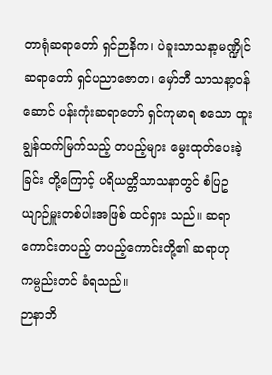တာရုံဆရာတော် ရှင်ဉာနိက၊ ပဲခူးသာသနာ့မဏ္ဍိုင်ဆရာတော် ရှင်ပညာဇောတ၊ မှော်ဘီ သာသနာ့ဝန်ဆောင် ပန်းကုံးဆရာတော် ရှင်ကုမာရ စသော ထူးချွန်ထက်မြက်သည့် တပည့်များ မွေးထုတ်ပေးခဲ့ခြင်း တို့ကြောင့် ပရိယတ္တိသာသနာတွင် စံပြဥယျာဉ်မှူးတစ်ပါးအဖြစ် ထင်ရှား သည်။ ဆရာကောင်းတပည့် တပည့်ကောင်းတို့၏ ဆရာဟု ကမ္ပည်းတင် ခံရသည်။
ဉာနာဘိ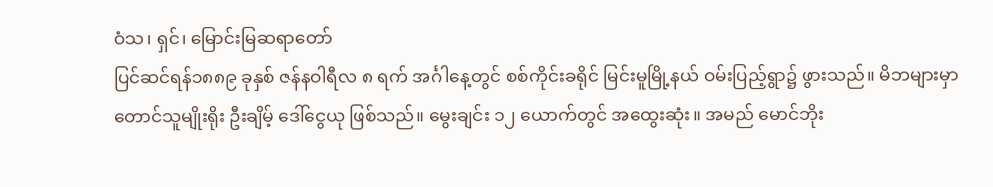ဝံသ၊ ရှင်၊ မြောင်းမြဆရာတော်
ပြင်ဆင်ရန်၁၈၈၉ ခုနှစ် ဇန်နဝါရီလ ၈ ရက် အင်္ဂါနေ့တွင် စစ်ကိုင်းခရိုင် မြင်းမူမြို့နယ် ဝမ်းပြည့်ရွာ၌ ဖွားသည်။ မိဘများမှာ တောင်သူမျိုးရိုး ဦးချိမ့် ဒေါ်ငွေယု ဖြစ်သည်။ မွေးချင်း ၁၂ ယောက်တွင် အထွေးဆုံး။ အမည် မောင်ဘိုး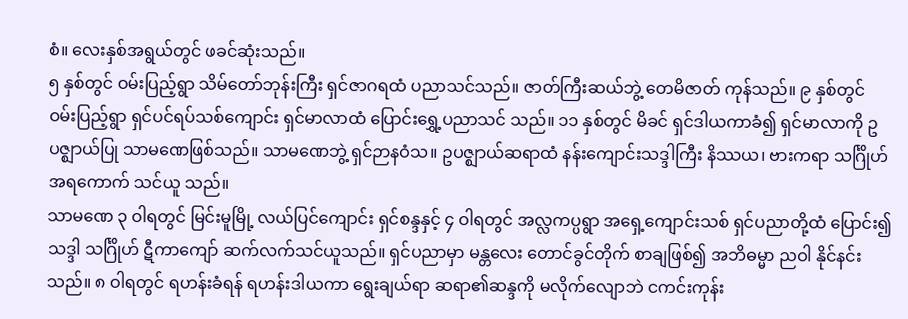စံ။ လေးနှစ်အရွယ်တွင် ဖခင်ဆုံးသည်။
၅ နှစ်တွင် ဝမ်းပြည့်ရွာ သိမ်တော်ဘုန်းကြီး ရှင်ဇာဂရထံ ပညာသင်သည်။ ဇာတ်ကြီးဆယ်ဘွဲ့ တေမိဇာတ် ကုန်သည်။ ၉ နှစ်တွင် ဝမ်းပြည့်ရွာ ရှင်ပင်ရပ်သစ်ကျောင်း ရှင်မာလာထံ ပြောင်းရွှေ့ပညာသင် သည်။ ၁၁ နှစ်တွင် မိခင် ရှင်ဒါယကာခံ၍ ရှင်မာလာကို ဥပဇ္ဈာယ်ပြု သာမဏေဖြစ်သည်။ သာမဏေဘွဲ့ ရှင်ဉာနဝံသ။ ဥပဇ္ဈာယ်ဆရာထံ နန်းကျောင်းသဒ္ဒါကြီး နိဿယ၊ ဗားကရာ သင်္ဂြိုဟ် အရကောက် သင်ယူ သည်။
သာမဏေ ၃ ဝါရတွင် မြင်းမူမြို့ လယ်ပြင်ကျောင်း ရှင်စန္ဒနှင့် ၄ ဝါရတွင် အလ္လကပ္ပရွာ အရှေ့ကျောင်းသစ် ရှင်ပညာတို့ထံ ပြောင်း၍ သဒ္ဒါ သင်္ဂြိုဟ် ဋီကာကျော် ဆက်လက်သင်ယူသည်။ ရှင်ပညာမှာ မန္တလေး တောင်ခွင်တိုက် စာချဖြစ်၍ အဘိဓမ္မာ ညဝါ နိုင်နင်းသည်။ ၈ ဝါရတွင် ရဟန်းခံရန် ရဟန်းဒါယကာ ရွေးချယ်ရာ ဆရာ၏ဆန္ဒကို မလိုက်လျောဘဲ ငကင်းကုန်း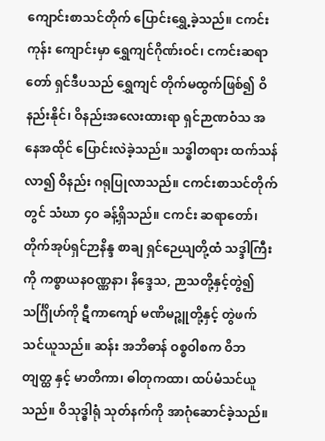ကျောင်းစာသင်တိုက် ပြောင်းရွှေ့ခဲ့သည်။ ငကင်းကုန်း ကျောင်းမှာ ရွှေကျင်ဂိုဏ်းဝင်၊ ငကင်းဆရာတော် ရှင်ဒီပသည် ရွှေကျင် တိုက်မထွက်ဖြစ်၍ ဝိနည်းနိုင်၊ ဝိနည်းအလေးထားရာ ရှင်ဉာဏဝံသ အနေအထိုင် ပြောင်းလဲခဲ့သည်။ သဒ္ဓါတရား ထက်သန်လာ၍ ဝိနည်း ဂရုပြုလာသည်။ ငကင်းစာသင်တိုက်တွင် သံဃာ ၄ဝ ခန့်ရှိသည်။ ငကင်း ဆရာတော်၊ တိုက်အုပ်ရှင်ဉာနိန္ဒ စာချ ရှင်ဉေယျတို့ထံ သဒ္ဒါကြီးကို ကစ္စာယနဝဏ္ဏနာ၊ နိဒ္ဒေသ, ဉာသတို့နှင့်တွဲ၍ သင်္ဂြိုဟ်ကို ဋီကာကျော် မဏိမဉ္ဇူတို့နှင့် တွဲဖက်သင်ယူသည်။ ဆန်း အဘိဓာန် ဝစ္စဝါစက ဝိဘတျတ္ထ နှင့် မာတိကာ၊ ဓါတုကထာ၊ ထပ်မံသင်ယူသည်။ ဝိသုဒ္ဓါရုံ သုတ်နက်ကို အာဂုံဆောင်ခဲ့သည်။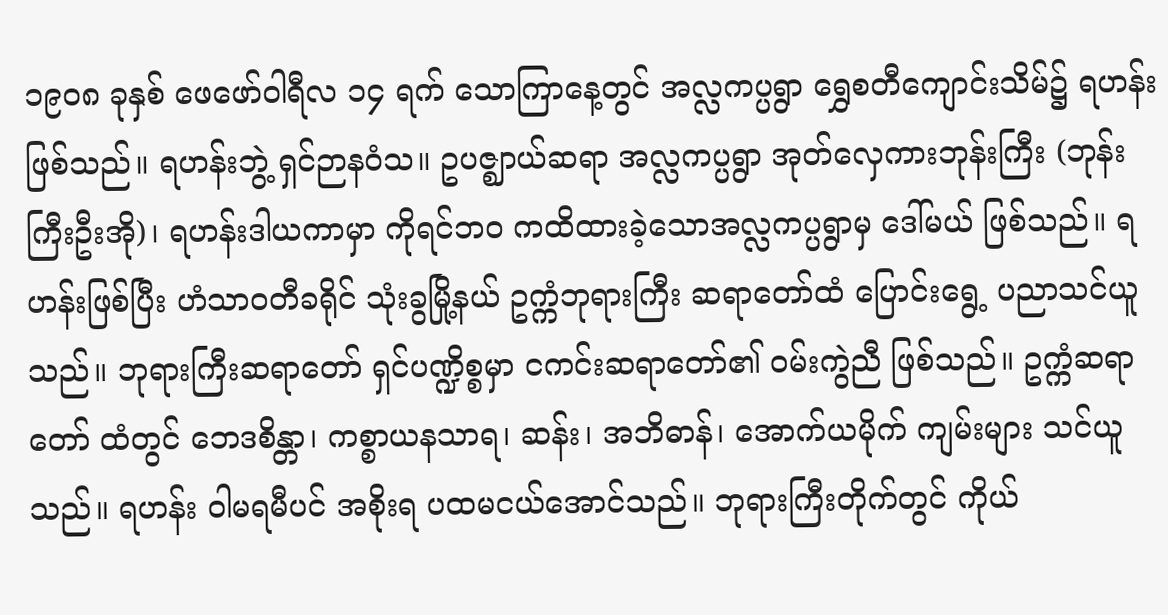၁၉၀၈ ခုနှစ် ဖေဖော်ဝါရီလ ၁၄ ရက် သောကြာနေ့တွင် အလ္လကပ္ပရွာ ရွှေစတီကျောင်းသိမ်၌ ရဟန်းဖြစ်သည်။ ရဟန်းဘွဲ့ ရှင်ဉာနဝံသ။ ဥပဇ္ဈာယ်ဆရာ အလ္လကပ္ပရွာ အုတ်လှေကားဘုန်းကြီး (ဘုန်းကြီးဦးအို)၊ ရဟန်းဒါယကာမှာ ကိုရင်ဘဝ ကထိထားခဲ့သောအလ္လကပ္ပရွာမှ ဒေါ်မယ် ဖြစ်သည်။ ရဟန်းဖြစ်ပြီး ဟံသာဝတီခရိုင် သုံးခွမြို့နယ် ဥက္ကံဘုရားကြီး ဆရာတော်ထံ ပြောင်းရွေ့ ပညာသင်ယူသည်။ ဘုရားကြီးဆရာတော် ရှင်ပဏ္ဍိစ္စမှာ ငကင်းဆရာတော်၏ ဝမ်းကွဲညီ ဖြစ်သည်။ ဥက္ကံဆရာတော် ထံတွင် ဘေဒစိန္တာ၊ ကစ္စာယနသာရ၊ ဆန်း၊ အဘိဓာန်၊ အောက်ယမိုက် ကျမ်းများ သင်ယူသည်။ ရဟန်း ဝါမရမီပင် အစိုးရ ပထမငယ်အောင်သည်။ ဘုရားကြီးတိုက်တွင် ကိုယ်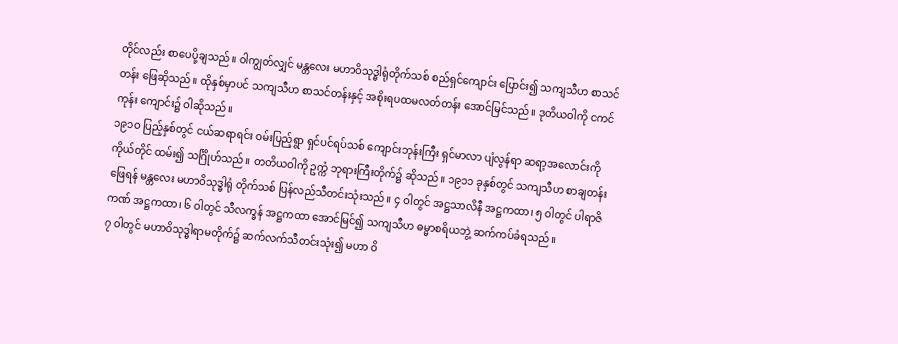တိုင်လည်း စာပေပို့ချသည်။ ဝါကျွတ်လျှင် မန္တလေး မဟာဝိသုဒ္ဓါရုံတိုက်သစ် စည်ရှင်ကျောင်း ပြောင်း၍ သကျသီဟ စာသင်တန်း ဖြေဆိုသည်။ ထိုနှစ်မှာပင် သကျသီဟ စာသင်တန်းနှင့် အစိုးရပထမလတ်တန်း အောင်မြင်သည်။ ဒုတိယဝါကို ငကင်ကုန်း ကျောင်း၌ ဝါဆိုသည်။
၁၉၁ဝ ပြည့်နှစ်တွင် ငယ်ဆရာရင်း ဝမ်းပြည့်ရွာ ရှင်ပင်ရပ်သစ် ကျောင်းဘုန်းကြီး ရှင်မာလာ ပျံလွန်ရာ ဆရာ့အလောင်းကို ကိုယ်တိုင် ထမ်း၍ သင်္ဂြိုဟ်သည်။ တတိယဝါကို ဥက္ကံ ဘုရားကြီးတိုက်၌ ဆိုသည်။ ၁၉၁၁ ခုနှစ်တွင် သကျသီဟ စာချတန်းဖြေရန် မန္တလေး မဟာဝိသုဒ္ဓါရုံ တိုက်သစ် ပြန်လည်သီတင်းသုံးသည်။ ၄ ဝါတွင် အဋ္ဌသာလိနီ အဋ္ဌကထာ၊ ၅ ဝါတွင် ပါရာဇိကဏ် အဋ္ဌကထာ၊ ၆ ဝါတွင် သီလက္ခန် အဋ္ဌကထာ အောင်မြင်၍ သကျသီဟ ဓမ္မာစရိယဘွဲ့ ဆက်ကပ်ခံရသည်။
၇ ဝါတွင် မဟာဝိသုဒ္ဓါရာမတိုက်၌ ဆက်လက်သီတင်းသုံး၍ မဟာ ဝိ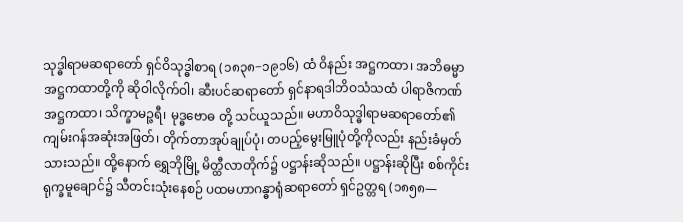သုဒ္ဓါရာမဆရာတော် ရှင်ဝိသုဒ္ဓါစာရ (၁၈၃၈−၁၉၁၆) ထံ ဝိနည်း အဋ္ဌကထာ၊ အဘိဓမ္မာ အဋ္ဌကထာတို့ကို ဆိုဝါလိုက်ဝါ၊ ဆီးပင်ဆရာတော် ရှင်နာရဒါဘိဝသံသထံ ပါရာဇိကဏ် အဋ္ဌကထာ၊ သိက္ခာမဉ္ဇရီ၊ မုဒ္ဓဗောဓ တို့ သင်ယူသည်။ မဟာဝိသုဒ္ဓါရာမဆရာတော်၏ ကျမ်းဂန်အဆုံးအဖြတ်၊ တိုက်တာအုပ်ချုပ်ပုံ၊ တပည့်မွေးမြူပုံတို့ကိုလည်း နည်းခံမှတ်သားသည်။ ထို့နောက် ရွှေဘိုမြို့ မိတ္ထီလာတိုက်၌ ပဋ္ဌာန်းဆိုသည်။ ပဋ္ဌာန်းဆိုပြီး စစ်ကိုင်း ရုက္ခမူချောင်၌ သီတင်းသုံးနေစဉ် ပထမဟာဂန္ဓာရုံဆရာတော် ရှင်ဥတ္တရ (၁၈၅၈—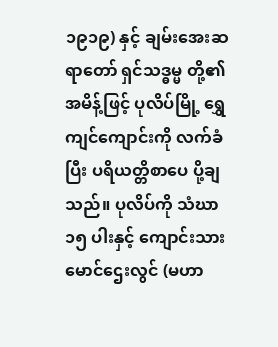၁၉၁၉) နှင့် ချမ်းအေးဆရာတော် ရှင်သဒ္ဓမ္မ တို့၏ အမိန့်ဖြင့် ပုလိပ်မြို့ ရွှေကျင်ကျောင်းကို လက်ခံပြီး ပရိယတ္တိစာပေ ပို့ချသည်။ ပုလိပ်ကို သံဃာ ၁၅ ပါးနှင့် ကျောင်းသား မောင်ဌေးလွင် (မဟာ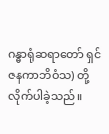ဂန္ဓာရုံဆရာတော် ရှင်ဇနကာဘိဝံသ) တို့ လိုက်ပါခဲ့သည်။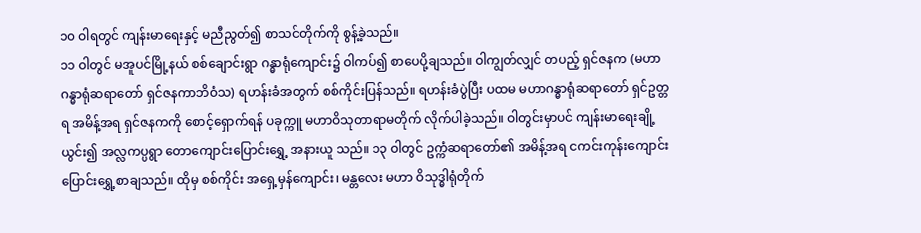၁၀ ဝါရတွင် ကျန်းမာရေးနှင့် မညီညွတ်၍ စာသင်တိုက်ကို စွန့်ခဲ့သည်။
၁၁ ဝါတွင် မအူပင်မြို့နယ် စစ်ချောင်းရွာ ဂန္ဓာရုံကျောင်း၌ ဝါကပ်၍ စာပေပို့ချသည်။ ဝါကျွတ်လျှင် တပည့် ရှင်ဇနက (မဟာဂန္ဓာရုံဆရာတော် ရှင်ဇနကာဘိဝံသ) ရဟန်းခံအတွက် စစ်ကိုင်းပြန်သည်။ ရဟန်းခံပွဲပြီး ပထမ မဟာဂန္ဓာရုံဆရာတော် ရှင်ဥတ္တရ အမိန့်အရ ရှင်ဇနကကို စောင့်ရှောက်ရန် ပခုက္ကူ မဟာဝိသုတာရာမတိုက် လိုက်ပါခဲ့သည်။ ဝါတွင်းမှာပင် ကျန်းမာရေးချို့ယွင်း၍ အလ္လကပ္ပရွာ တောကျောင်းပြောင်းရွှေ့ အနားယူ သည်။ ၁၃ ဝါတွင် ဥက္ကံဆရာတော်၏ အမိန့်အရ ငကင်းကုန်းကျောင်း ပြောင်းရွှေ့စာချသည်။ ထိုမှ စစ်ကိုင်း အရှေ့မှန်ကျောင်း၊ မန္တလေး မဟာ ဝိသုဒ္ဓါရုံတိုက်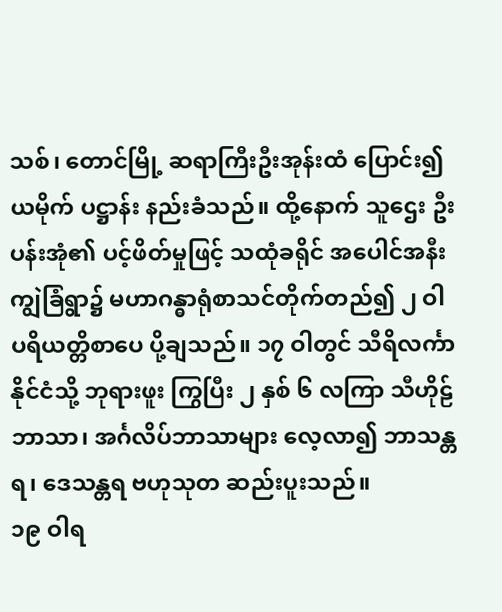သစ်၊ တောင်မြို့ ဆရာကြီးဦးအုန်းထံ ပြောင်း၍ ယမိုက် ပဋ္ဌာန်း နည်းခံသည်။ ထို့နောက် သူဌေး ဦးပန်းအုံ၏ ပင့်ဖိတ်မှုဖြင့် သထုံခရိုင် အပေါင်အနီး ကျွဲခြံရွာ၌ မဟာဂန္ဓာရုံစာသင်တိုက်တည်၍ ၂ ဝါ ပရိယတ္တိစာပေ ပို့ချသည်။ ၁၇ ဝါတွင် သီရိလင်္ကာနိုင်ငံသို့ ဘုရားဖူး ကြွပြီး ၂ နှစ် ၆ လကြာ သီဟိုဠ်ဘာသာ၊ အင်္ဂလိပ်ဘာသာများ လေ့လာ၍ ဘာသန္တရ၊ ဒေသန္တရ ဗဟုသုတ ဆည်းပူးသည်။
၁၉ ဝါရ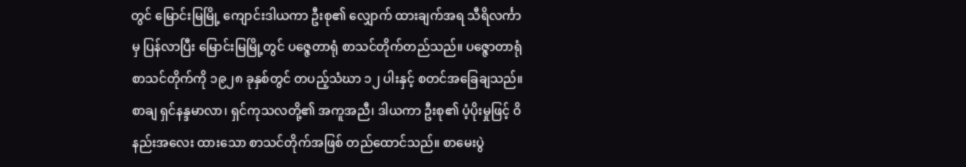တွင် မြောင်းမြမြို့ ကျောင်းဒါယကာ ဦးစု၏ လျှောက် ထားချက်အရ သီရိလင်္ကာမှ ပြန်လာပြီး မြောင်းမြမြို့တွင် ပဇ္ဇေတာရုံ စာသင်တိုက်တည်သည်။ ပဇ္ဇောတာရုံစာသင်တိုက်ကို ၁၉၂၈ ခုနှစ်တွင် တပည့်သံဃာ ၁၂ ပါးနှင့် စတင်အခြေချသည်။ စာချ ရှင်နန္ဒမာလာ၊ ရှင်ကုသလတို့၏ အကူအညီ၊ ဒါယကာ ဦးစု၏ ပံ့ပိုးမှုဖြင့် ဝိနည်းအလေး ထားသော စာသင်တိုက်အဖြစ် တည်ထောင်သည်။ စာမေးပွဲ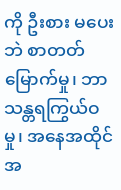ကို ဦးစား မပေးဘဲ စာတတ်မြောက်မှု၊ ဘာသန္တရကြွယ်ဝမှု၊ အနေအထိုင် အ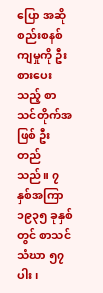ပြော အဆို စည်းစနစ်ကျမှုကို ဦးစားပေးသည့် စာသင်တိုက်အဖြစ် ဦးတည်သည်။ ၇ နှစ်အကြာ ၁၉၃၅ ခုနှစ်တွင် စာသင်သံဃာ ၅၇ ပါး၊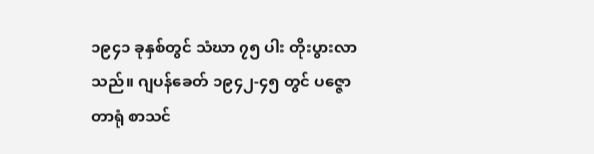၁၉၄၁ ခုနှစ်တွင် သံဃာ ၇၅ ပါး တိုးပွားလာသည်။ ဂျပန်ခေတ် ၁၉၄၂-၄၅ တွင် ပဇ္ဇောတာရုံ စာသင်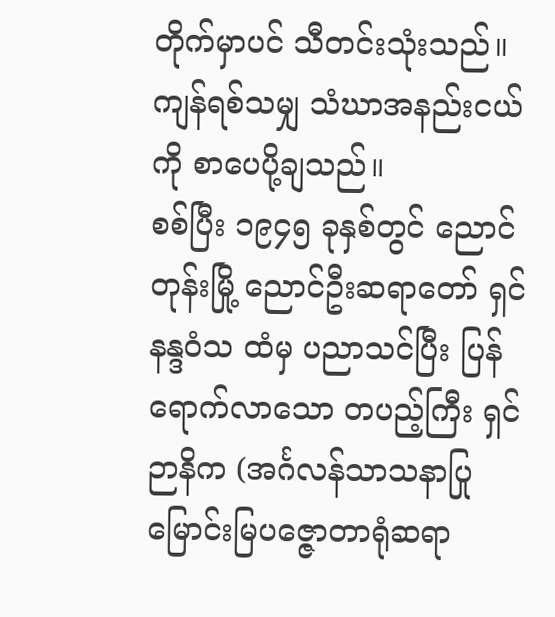တိုက်မှာပင် သီတင်းသုံးသည်။ ကျန်ရစ်သမျှ သံဃာအနည်းငယ် ကို စာပေပို့ချသည်။
စစ်ပြီး ၁၉၄၅ ခုနှစ်တွင် ညောင်တုန်းမြို့ ညောင်ဦးဆရာတော် ရှင်နန္ဒဝံသ ထံမှ ပညာသင်ပြီး ပြန်ရောက်လာသော တပည့်ကြီး ရှင်ဉာနိက (အင်္ဂလန်သာသနာပြု မြောင်းမြပဇ္ဇောတာရုံဆရာ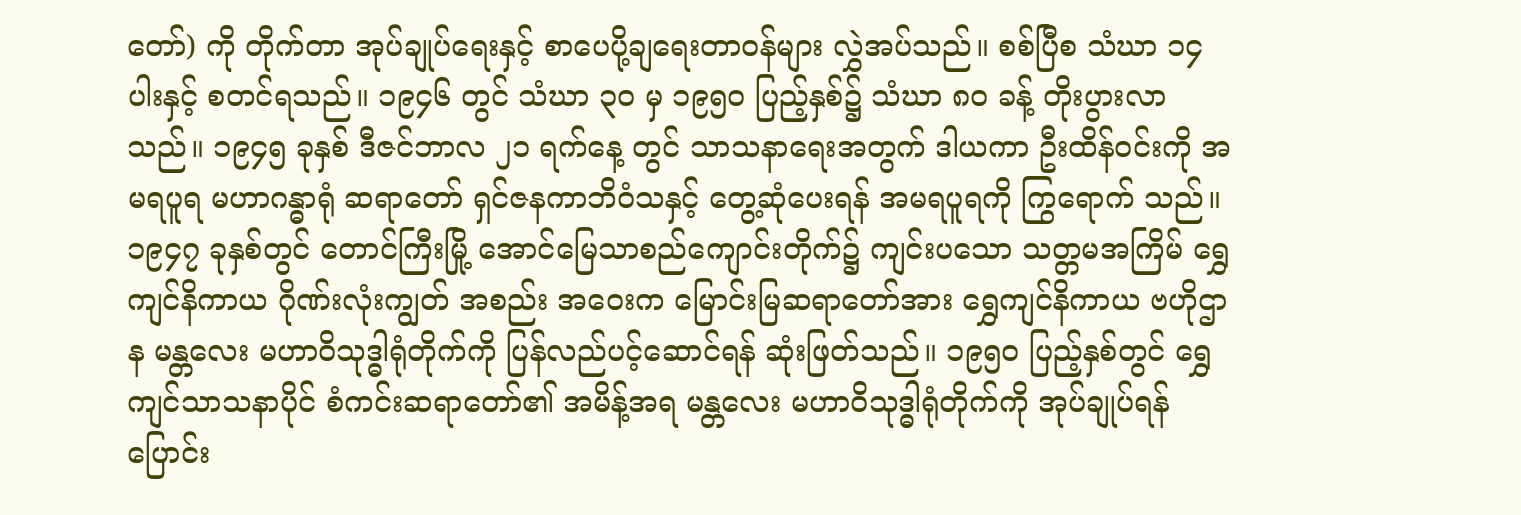တော်) ကို တိုက်တာ အုပ်ချုပ်ရေးနှင့် စာပေပို့ချရေးတာဝန်များ လွှဲအပ်သည်။ စစ်ပြီစ သံဃာ ၁၄ ပါးနှင့် စတင်ရသည်။ ၁၉၄၆ တွင် သံဃာ ၃ဝ မှ ၁၉၅ဝ ပြည့်နှစ်၌ သံဃာ ၈ဝ ခန့် တိုးပွားလာသည်။ ၁၉၄၅ ခုနှစ် ဒီဇင်ဘာလ ၂၁ ရက်နေ့ တွင် သာသနာရေးအတွက် ဒါယကာ ဦးထိန်ဝင်းကို အမရပူရ မဟာဂန္ဓာရုံ ဆရာတော် ရှင်ဇနကာဘိဝံသနှင့် တွေ့ဆုံပေးရန် အမရပူရကို ကြွရောက် သည်။
၁၉၄၇ ခုနှစ်တွင် တောင်ကြီးမြို့ အောင်မြေသာစည်ကျောင်းတိုက်၌ ကျင်းပသော သတ္တမအကြိမ် ရွှေကျင်နိကာယ ဂိုဏ်းလုံးကျွတ် အစည်း အဝေးက မြောင်းမြဆရာတော်အား ရွှေကျင်နိကာယ ဗဟိုဌာန မန္တလေး မဟာဝိသုဒ္ဓါရုံတိုက်ကို ပြန်လည်ပင့်ဆောင်ရန် ဆုံးဖြတ်သည်။ ၁၉၅ဝ ပြည့်နှစ်တွင် ရွှေကျင်သာသနာပိုင် စံကင်းဆရာတော်၏ အမိန့်အရ မန္တလေး မဟာဝိသုဒ္ဓါရုံတိုက်ကို အုပ်ချုပ်ရန် ပြောင်း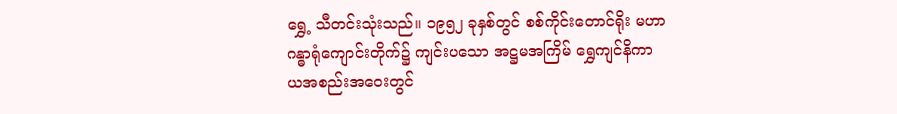ရွှေ့ သီတင်းသုံးသည်။ ၁၉၅၂ ခုနှစ်တွင် စစ်ကိုင်းတောင်ရိုး မဟာဂန္ဓာရုံကျောင်းတိုက်၌ ကျင်းပသော အဋ္ဌမအကြိမ် ရွှေကျင်နိကာယအစည်းအဝေးတွင်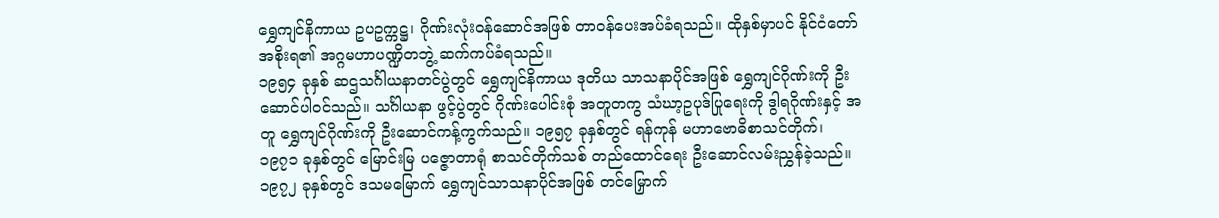ရွှေကျင်နိကာယ ဥပဥက္ကဋ္ဌ၊ ဂိုဏ်းလုံးဝန်ဆောင်အဖြစ် တာဝန်ပေးအပ်ခံရသည်။ ထိုနှစ်မှာပင် နိုင်ငံတော်အစိုးရ၏ အဂ္ဂမဟာပဏ္ဍိတဘွဲ့ ဆက်ကပ်ခံရသည်။
၁၉၅၄ ခုနှစ် ဆဌသင်္ဂါယနာတင်ပွဲတွင် ရွှေကျင်နိကာယ ဒုတိယ သာသနာပိုင်အဖြစ် ရွှေကျင်ဂိုဏ်းကို ဦးဆောင်ပါဝင်သည်။ သင်္ဂါယနာ ဖွင့်ပွဲတွင် ဂိုဏ်းပေါင်းစုံ အတူတကွ သံဃာ့ဥပုဒ်ပြုရေးကို ဒွါရဂိုဏ်းနှင့် အတူ ရွှေကျင်ဂိုဏ်းကို ဦးဆောင်ကန့်ကွက်သည်။ ၁၉၅၇ ခုနှစ်တွင် ရန်ကုန် မဟာဗောဓိစာသင်တိုက်၊ ၁၉၇၁ ခုနှစ်တွင် မြောင်းမြ ပဇ္ဇောတာရုံ စာသင်တိုက်သစ် တည်ထောင်ရေး ဦးဆောင်လမ်းညွှန်ခဲ့သည်။ ၁၉၇၂ ခုနှစ်တွင် ဒသမမြောက် ရွှေကျင်သာသနာပိုင်အဖြစ် တင်မြှောက်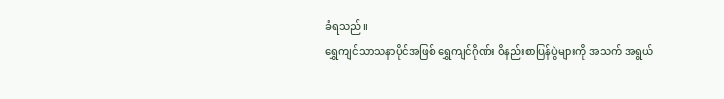ခံရသည်။
ရွှေကျင်သာသနာပိုင်အဖြစ် ရွှေကျင်ဂိုဏ်း ဝိနည်းစာပြန်ပွဲများကို အသက် အရွယ်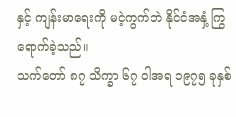နှင့် ကျန်းမာရေးကို မငဲ့ကွက်ဘဲ နိုင်ငံအနှံ့ ကြွရောက်ခဲ့သည်။
သက်တော် ၈၇ သိက္ခာ ၆၇ ဝါအရ ၁၉၇၅ ခုနှစ်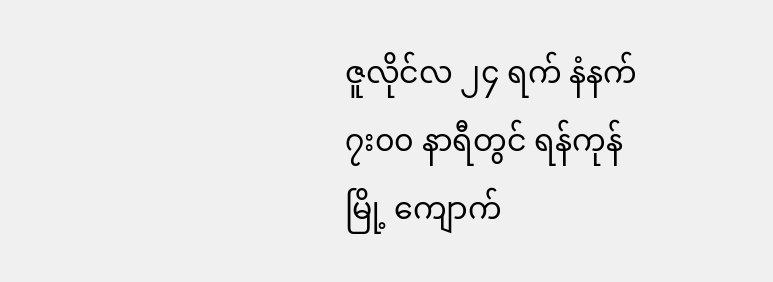ဇူလိုင်လ ၂၄ ရက် နံနက် ၇း၀၀ နာရီတွင် ရန်ကုန်မြို့ ကျောက်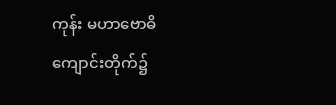ကုန်း မဟာဗောဓိ ကျောင်းတိုက်၌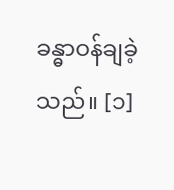ခန္ဓာဝန်ချခဲ့သည်။ [၁]